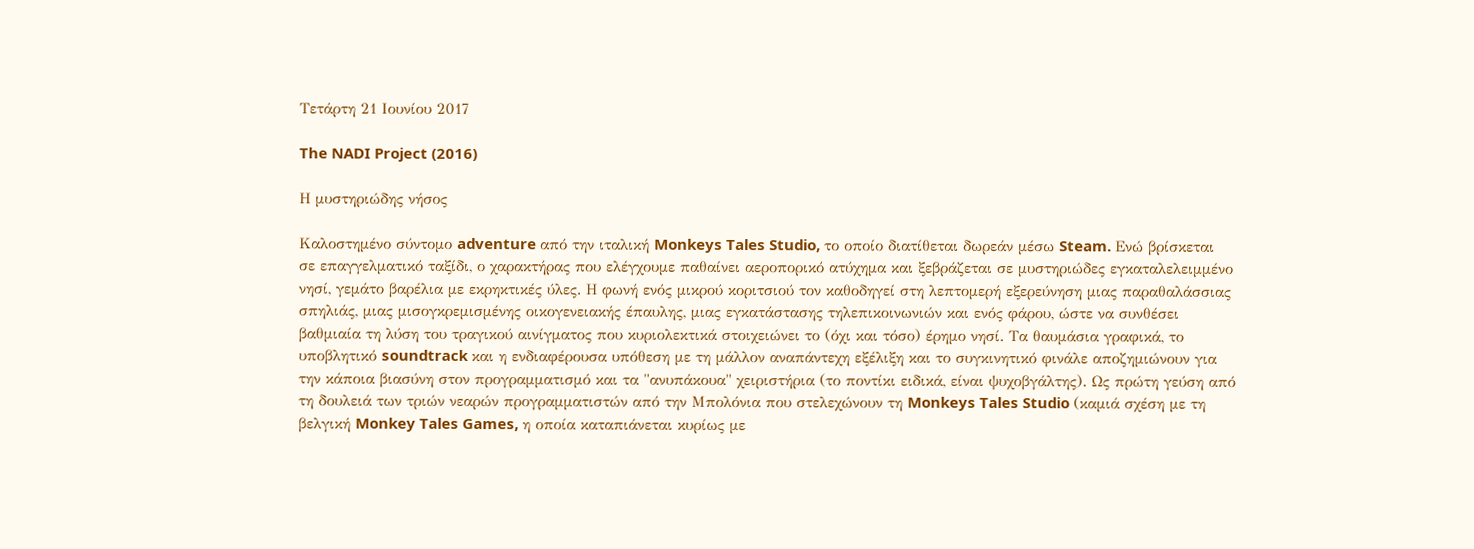Τετάρτη 21 Ιουνίου 2017

The NADI Project (2016)

Η μυστηριώδης νήσος

Καλοστημένο σύντομο adventure από την ιταλική Monkeys Tales Studio, το οποίο διατίθεται δωρεάν μέσω Steam. Ενώ βρίσκεται σε επαγγελματικό ταξίδι, ο χαρακτήρας που ελέγχουμε παθαίνει αεροπορικό ατύχημα και ξεβράζεται σε μυστηριώδες εγκαταλελειμμένο νησί, γεμάτο βαρέλια με εκρηκτικές ύλες. Η φωνή ενός μικρού κοριτσιού τον καθοδηγεί στη λεπτομερή εξερεύνηση μιας παραθαλάσσιας σπηλιάς, μιας μισογκρεμισμένης οικογενειακής έπαυλης, μιας εγκατάστασης τηλεπικοινωνιών και ενός φάρου, ώστε να συνθέσει βαθμιαία τη λύση του τραγικού αινίγματος που κυριολεκτικά στοιχειώνει το (όχι και τόσο) έρημο νησί. Τα θαυμάσια γραφικά, το υποβλητικό soundtrack και η ενδιαφέρουσα υπόθεση με τη μάλλον αναπάντεχη εξέλιξη και το συγκινητικό φινάλε αποζημιώνουν για την κάποια βιασύνη στον προγραμματισμό και τα "ανυπάκουα" χειριστήρια (το ποντίκι ειδικά, είναι ψυχοβγάλτης). Ως πρώτη γεύση από τη δουλειά των τριών νεαρών προγραμματιστών από την Μπολόνια που στελεχώνουν τη Monkeys Tales Studio (καμιά σχέση με τη βελγική Monkey Tales Games, η οποία καταπιάνεται κυρίως με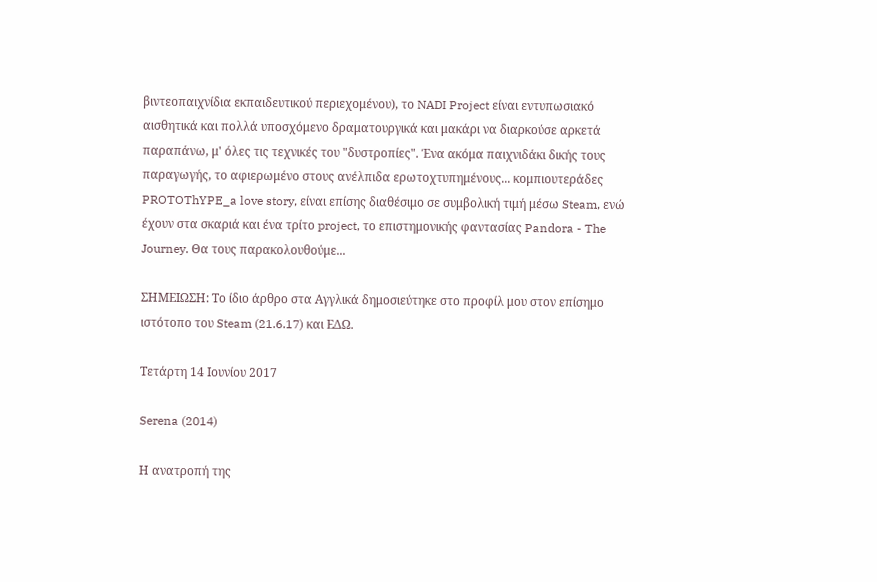βιντεοπαιχνίδια εκπαιδευτικού περιεχομένου), το NADI Project είναι εντυπωσιακό αισθητικά και πολλά υποσχόμενο δραματουργικά και μακάρι να διαρκούσε αρκετά παραπάνω, μ' όλες τις τεχνικές του "δυστροπίες". Ένα ακόμα παιχνιδάκι δικής τους παραγωγής, το αφιερωμένο στους ανέλπιδα ερωτοχτυπημένους... κομπιουτεράδες PROTOThYPE_a love story, είναι επίσης διαθέσιμο σε συμβολική τιμή μέσω Steam, ενώ έχουν στα σκαριά και ένα τρίτο project, το επιστημονικής φαντασίας Pandora - The Journey. Θα τους παρακολουθούμε...

ΣΗΜΕΙΩΣΗ: Το ίδιο άρθρο στα Αγγλικά δημοσιεύτηκε στο προφίλ μου στον επίσημο ιστότοπο του Steam (21.6.17) και ΕΔΩ.

Τετάρτη 14 Ιουνίου 2017

Serena (2014)

Η ανατροπή της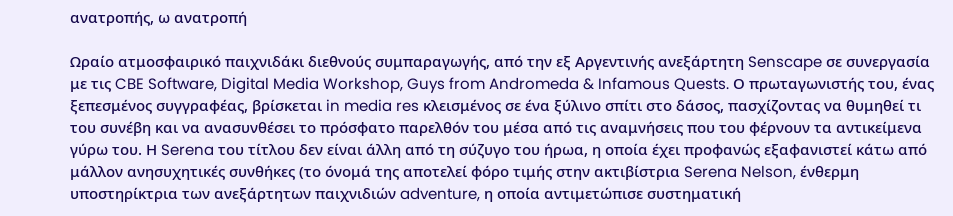ανατροπής, ω ανατροπή

Ωραίο ατμοσφαιρικό παιχνιδάκι διεθνούς συμπαραγωγής, από την εξ Αργεντινής ανεξάρτητη Senscape σε συνεργασία με τις CBE Software, Digital Media Workshop, Guys from Andromeda & Infamous Quests. Ο πρωταγωνιστής του, ένας ξεπεσμένος συγγραφέας, βρίσκεται in media res κλεισμένος σε ένα ξύλινο σπίτι στο δάσος, πασχίζοντας να θυμηθεί τι του συνέβη και να ανασυνθέσει το πρόσφατο παρελθόν του μέσα από τις αναμνήσεις που του φέρνουν τα αντικείμενα γύρω του. Η Serena του τίτλου δεν είναι άλλη από τη σύζυγο του ήρωα, η οποία έχει προφανώς εξαφανιστεί κάτω από μάλλον ανησυχητικές συνθήκες (το όνομά της αποτελεί φόρο τιμής στην ακτιβίστρια Serena Nelson, ένθερμη υποστηρίκτρια των ανεξάρτητων παιχνιδιών adventure, η οποία αντιμετώπισε συστηματική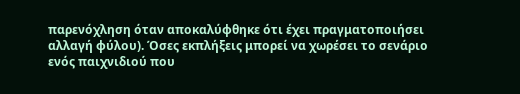παρενόχληση όταν αποκαλύφθηκε ότι έχει πραγματοποιήσει αλλαγή φύλου). Όσες εκπλήξεις μπορεί να χωρέσει το σενάριο ενός παιχνιδιού που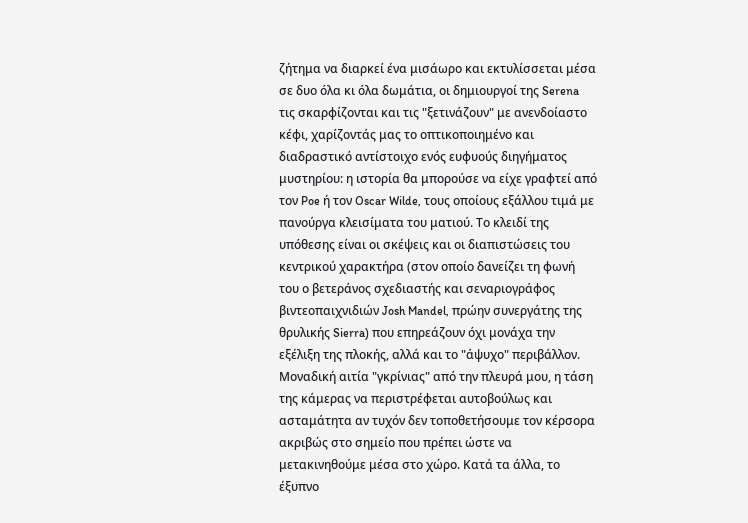ζήτημα να διαρκεί ένα μισάωρο και εκτυλίσσεται μέσα σε δυο όλα κι όλα δωμάτια, οι δημιουργοί της Serena τις σκαρφίζονται και τις "ξετινάζουν" με ανενδοίαστο κέφι, χαρίζοντάς μας το οπτικοποιημένο και διαδραστικό αντίστοιχο ενός ευφυούς διηγήματος μυστηρίου: η ιστορία θα μπορούσε να είχε γραφτεί από τον Poe ή τον Oscar Wilde, τους οποίους εξάλλου τιμά με πανούργα κλεισίματα του ματιού. Το κλειδί της υπόθεσης είναι οι σκέψεις και οι διαπιστώσεις του κεντρικού χαρακτήρα (στον οποίο δανείζει τη φωνή του ο βετεράνος σχεδιαστής και σεναριογράφος βιντεοπαιχνιδιών Josh Mandel, πρώην συνεργάτης της θρυλικής Sierra) που επηρεάζουν όχι μονάχα την εξέλιξη της πλοκής, αλλά και το "άψυχο" περιβάλλον. Μοναδική αιτία "γκρίνιας" από την πλευρά μου, η τάση της κάμερας να περιστρέφεται αυτοβούλως και ασταμάτητα αν τυχόν δεν τοποθετήσουμε τον κέρσορα ακριβώς στο σημείο που πρέπει ώστε να μετακινηθούμε μέσα στο χώρο. Κατά τα άλλα, το έξυπνο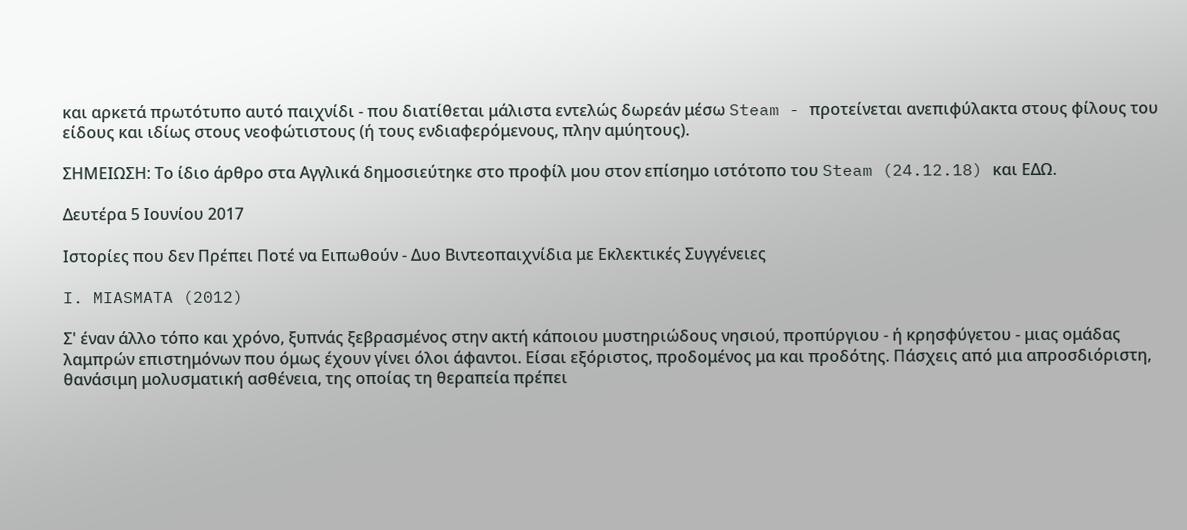και αρκετά πρωτότυπο αυτό παιχνίδι - που διατίθεται μάλιστα εντελώς δωρεάν μέσω Steam - προτείνεται ανεπιφύλακτα στους φίλους του είδους και ιδίως στους νεοφώτιστους (ή τους ενδιαφερόμενους, πλην αμύητους).

ΣΗΜΕΙΩΣΗ: Το ίδιο άρθρο στα Αγγλικά δημοσιεύτηκε στο προφίλ μου στον επίσημο ιστότοπο του Steam (24.12.18) και ΕΔΩ.

Δευτέρα 5 Ιουνίου 2017

Ιστορίες που δεν Πρέπει Ποτέ να Ειπωθούν - Δυο Βιντεοπαιχνίδια με Εκλεκτικές Συγγένειες

I. MIASMATA (2012)

Σ' έναν άλλο τόπο και χρόνο, ξυπνάς ξεβρασμένος στην ακτή κάποιου μυστηριώδους νησιού, προπύργιου - ή κρησφύγετου - μιας ομάδας λαμπρών επιστημόνων που όμως έχουν γίνει όλοι άφαντοι. Είσαι εξόριστος, προδομένος μα και προδότης. Πάσχεις από μια απροσδιόριστη, θανάσιμη μολυσματική ασθένεια, της οποίας τη θεραπεία πρέπει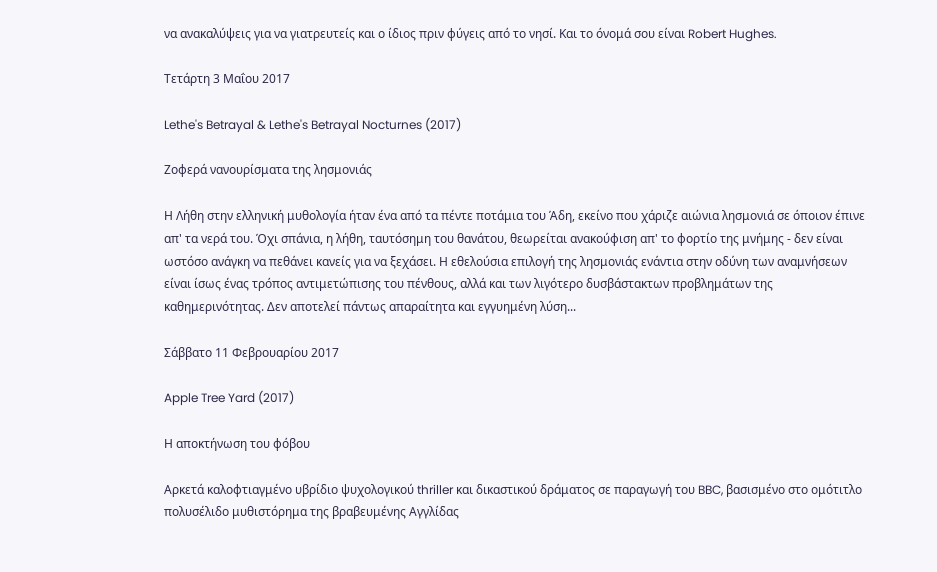να ανακαλύψεις για να γιατρευτείς και ο ίδιος πριν φύγεις από το νησί. Και το όνομά σου είναι Robert Hughes.

Τετάρτη 3 Μαΐου 2017

Lethe's Betrayal & Lethe's Betrayal Nocturnes (2017)

Ζοφερά νανουρίσματα της λησμονιάς

Η Λήθη στην ελληνική μυθολογία ήταν ένα από τα πέντε ποτάμια του Άδη, εκείνο που χάριζε αιώνια λησμονιά σε όποιον έπινε απ' τα νερά του. Όχι σπάνια, η λήθη, ταυτόσημη του θανάτου, θεωρείται ανακούφιση απ' το φορτίο της μνήμης - δεν είναι ωστόσο ανάγκη να πεθάνει κανείς για να ξεχάσει. Η εθελούσια επιλογή της λησμονιάς ενάντια στην οδύνη των αναμνήσεων είναι ίσως ένας τρόπος αντιμετώπισης του πένθους, αλλά και των λιγότερο δυσβάστακτων προβλημάτων της καθημερινότητας. Δεν αποτελεί πάντως απαραίτητα και εγγυημένη λύση...

Σάββατο 11 Φεβρουαρίου 2017

Apple Tree Yard (2017)

Η αποκτήνωση του φόβου

Αρκετά καλοφτιαγμένο υβρίδιο ψυχολογικού thriller και δικαστικού δράματος σε παραγωγή του BBC, βασισμένο στο ομότιτλο πολυσέλιδο μυθιστόρημα της βραβευμένης Αγγλίδας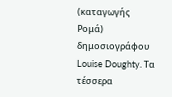(καταγωγής Ρομά) δημοσιογράφου Louise Doughty. Τα τέσσερα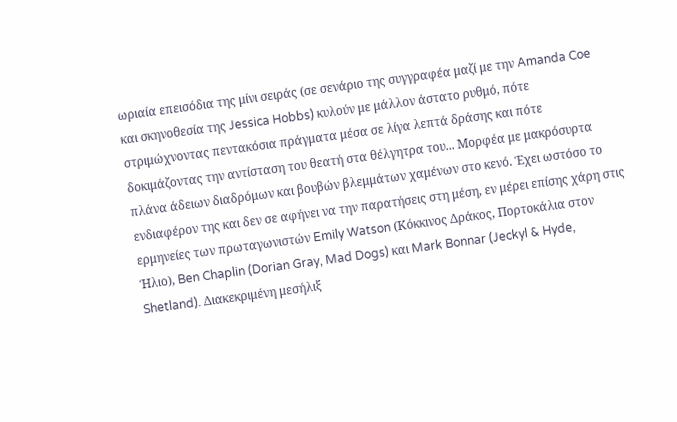ωριαία επεισόδια της μίνι σειράς (σε σενάριο της συγγραφέα μαζί με την Amanda Coe και σκηνοθεσία της Jessica Hobbs) κυλούν με μάλλον άστατο ρυθμό, πότε στριμώχνοντας πεντακόσια πράγματα μέσα σε λίγα λεπτά δράσης και πότε δοκιμάζοντας την αντίσταση του θεατή στα θέλγητρα του... Μορφέα με μακρόσυρτα πλάνα άδειων διαδρόμων και βουβών βλεμμάτων χαμένων στο κενό. Έχει ωστόσο το ενδιαφέρον της και δεν σε αφήνει να την παρατήσεις στη μέση, εν μέρει επίσης χάρη στις ερμηνείες των πρωταγωνιστών Emily Watson (Κόκκινος Δράκος, Πορτοκάλια στον Ήλιο), Ben Chaplin (Dorian Gray, Mad Dogs) και Mark Bonnar (Jeckyl & Hyde, Shetland). Διακεκριμένη μεσήλιξ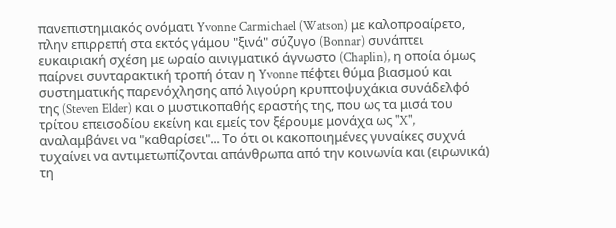πανεπιστημιακός ονόματι Yvonne Carmichael (Watson) με καλοπροαίρετο, πλην επιρρεπή στα εκτός γάμου "ξινά" σύζυγο (Bonnar) συνάπτει ευκαιριακή σχέση με ωραίο αινιγματικό άγνωστο (Chaplin), η οποία όμως παίρνει συνταρακτική τροπή όταν η Yvonne πέφτει θύμα βιασμού και συστηματικής παρενόχλησης από λιγούρη κρυπτοψυχάκια συνάδελφό της (Steven Elder) και ο μυστικοπαθής εραστής της, που ως τα μισά του τρίτου επεισοδίου εκείνη και εμείς τον ξέρουμε μονάχα ως "X", αναλαμβάνει να "καθαρίσει"... Το ότι οι κακοποιημένες γυναίκες συχνά τυχαίνει να αντιμετωπίζονται απάνθρωπα από την κοινωνία και (ειρωνικά) τη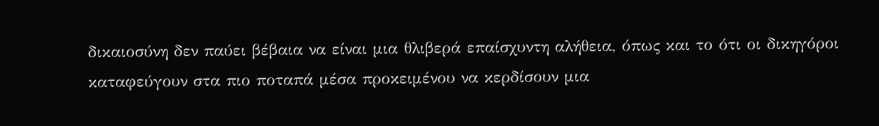δικαιοσύνη δεν παύει βέβαια να είναι μια θλιβερά επαίσχυντη αλήθεια, όπως και το ότι οι δικηγόροι καταφεύγουν στα πιο ποταπά μέσα προκειμένου να κερδίσουν μια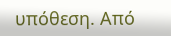υπόθεση. Από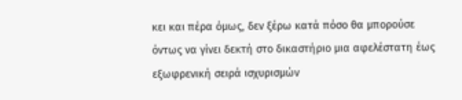κει και πέρα όμως, δεν ξέρω κατά πόσο θα μπορούσε όντως να γίνει δεκτή στο δικαστήριο μια αφελέστατη έως εξωφρενική σειρά ισχυρισμών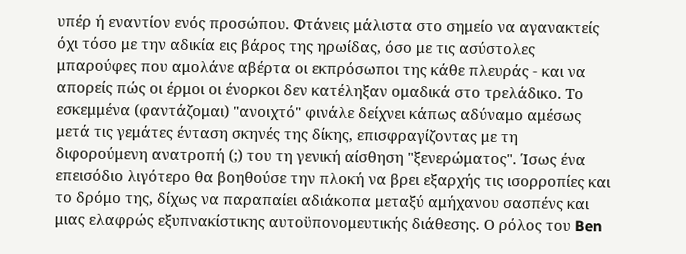υπέρ ή εναντίον ενός προσώπου. Φτάνεις μάλιστα στο σημείο να αγανακτείς όχι τόσο με την αδικία εις βάρος της ηρωίδας, όσο με τις ασύστολες μπαρούφες που αμολάνε αβέρτα οι εκπρόσωποι της κάθε πλευράς - και να απορείς πώς οι έρμοι οι ένορκοι δεν κατέληξαν ομαδικά στο τρελάδικο. Το εσκεμμένα (φαντάζομαι) "ανοιχτό" φινάλε δείχνει κάπως αδύναμο αμέσως μετά τις γεμάτες ένταση σκηνές της δίκης, επισφραγίζοντας με τη διφορούμενη ανατροπή (;) του τη γενική αίσθηση "ξενερώματος". Ίσως ένα επεισόδιο λιγότερο θα βοηθούσε την πλοκή να βρει εξαρχής τις ισορροπίες και το δρόμο της, δίχως να παραπαίει αδιάκοπα μεταξύ αμήχανου σασπένς και μιας ελαφρώς εξυπνακίστικης αυτοϋπονομευτικής διάθεσης. Ο ρόλος του Ben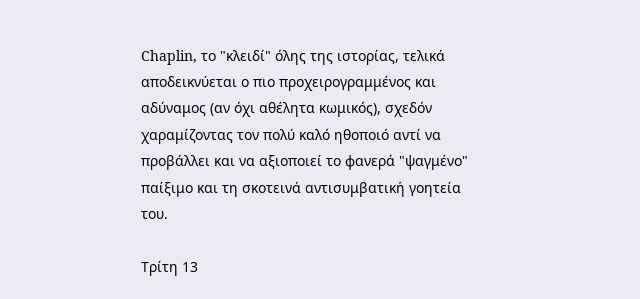Chaplin, το "κλειδί" όλης της ιστορίας, τελικά αποδεικνύεται ο πιο προχειρογραμμένος και αδύναμος (αν όχι αθέλητα κωμικός), σχεδόν χαραμίζοντας τον πολύ καλό ηθοποιό αντί να προβάλλει και να αξιοποιεί το φανερά "ψαγμένο" παίξιμο και τη σκοτεινά αντισυμβατική γοητεία του.

Τρίτη 13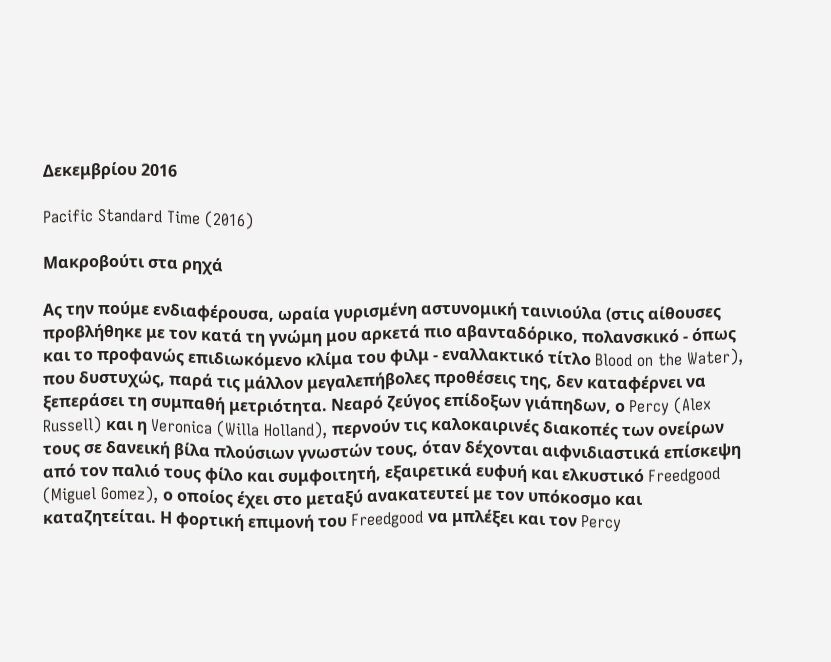Δεκεμβρίου 2016

Pacific Standard Time (2016)

Μακροβούτι στα ρηχά

Ας την πούμε ενδιαφέρουσα, ωραία γυρισμένη αστυνομική ταινιούλα (στις αίθουσες προβλήθηκε με τον κατά τη γνώμη μου αρκετά πιο αβανταδόρικο, πολανσκικό - όπως και το προφανώς επιδιωκόμενο κλίμα του φιλμ - εναλλακτικό τίτλο Blood on the Water), που δυστυχώς, παρά τις μάλλον μεγαλεπήβολες προθέσεις της, δεν καταφέρνει να ξεπεράσει τη συμπαθή μετριότητα. Νεαρό ζεύγος επίδοξων γιάπηδων, ο Percy (Alex Russell) και η Veronica (Willa Holland), περνούν τις καλοκαιρινές διακοπές των ονείρων τους σε δανεική βίλα πλούσιων γνωστών τους, όταν δέχονται αιφνιδιαστικά επίσκεψη από τον παλιό τους φίλο και συμφοιτητή, εξαιρετικά ευφυή και ελκυστικό Freedgood (Miguel Gomez), ο οποίος έχει στο μεταξύ ανακατευτεί με τον υπόκοσμο και καταζητείται. Η φορτική επιμονή του Freedgood να μπλέξει και τον Percy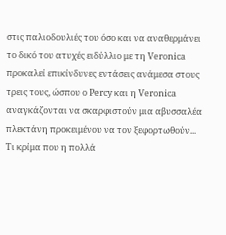στις παλιοδουλιές του όσο και να αναθερμάνει το δικό του ατυχές ειδύλλιο με τη Veronica προκαλεί επικίνδυνες εντάσεις ανάμεσα στους τρεις τους, ώσπου ο Percy και η Veronica αναγκάζονται να σκαρφιστούν μια αβυσσαλέα πλεκτάνη προκειμένου να τον ξεφορτωθούν... Τι κρίμα που η πολλά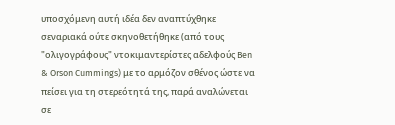υποσχόμενη αυτή ιδέα δεν αναπτύχθηκε σεναριακά ούτε σκηνοθετήθηκε (από τους "ολιγογράφους" ντοκιμαντερίστες αδελφούς Ben & Orson Cummings) με το αρμόζον σθένος ώστε να πείσει για τη στερεότητά της, παρά αναλώνεται σε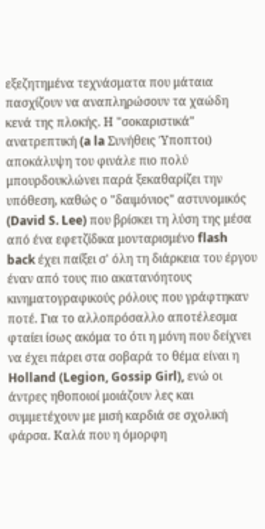εξεζητημένα τεχνάσματα που μάταια πασχίζουν να αναπληρώσουν τα χαώδη κενά της πλοκής. Η "σοκαριστικά" ανατρεπτική (a la Συνήθεις Ύποπτοι) αποκάλυψη του φινάλε πιο πολύ μπουρδουκλώνει παρά ξεκαθαρίζει την υπόθεση, καθώς ο "δαιμόνιος" αστυνομικός (David S. Lee) που βρίσκει τη λύση της μέσα από ένα εφετζίδικα μονταρισμένο flash back έχει παίξει σ' όλη τη διάρκεια του έργου έναν από τους πιο ακατανόητους κινηματογραφικούς ρόλους που γράφτηκαν ποτέ. Για το αλλοπρόσαλλο αποτέλεσμα φταίει ίσως ακόμα το ότι η μόνη που δείχνει να έχει πάρει στα σοβαρά το θέμα είναι η Holland (Legion, Gossip Girl), ενώ οι άντρες ηθοποιοί μοιάζουν λες και συμμετέχουν με μισή καρδιά σε σχολική φάρσα. Καλά που η όμορφη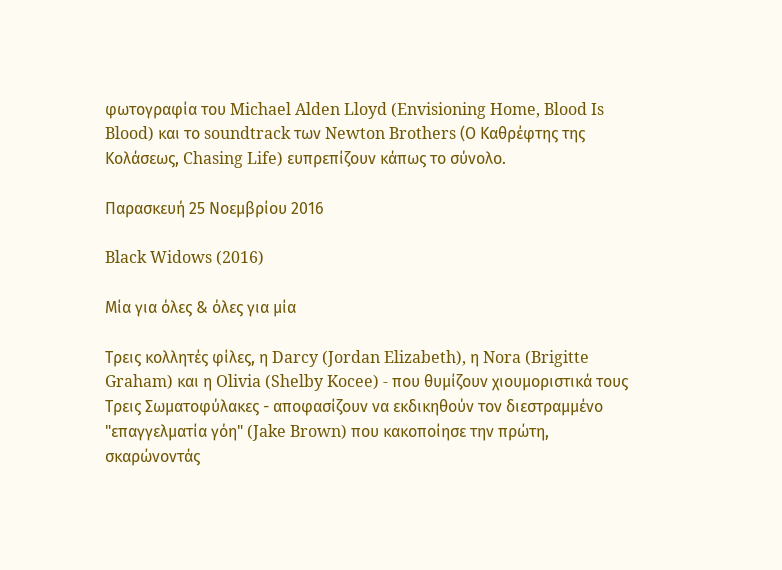φωτογραφία του Michael Alden Lloyd (Envisioning Home, Blood Is Blood) και το soundtrack των Newton Brothers (Ο Καθρέφτης της Κολάσεως, Chasing Life) ευπρεπίζουν κάπως το σύνολο.

Παρασκευή 25 Νοεμβρίου 2016

Black Widows (2016)

Μία για όλες & όλες για μία

Τρεις κολλητές φίλες, η Darcy (Jordan Elizabeth), η Nora (Brigitte Graham) και η Olivia (Shelby Kocee) - που θυμίζουν χιουμοριστικά τους Τρεις Σωματοφύλακες - αποφασίζουν να εκδικηθούν τον διεστραμμένο "επαγγελματία γόη" (Jake Brown) που κακοποίησε την πρώτη, σκαρώνοντάς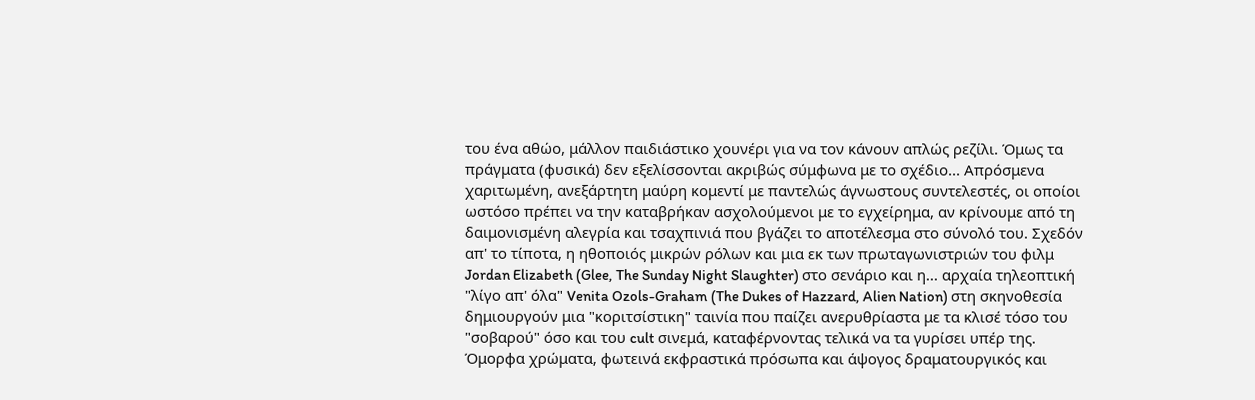του ένα αθώο, μάλλον παιδιάστικο χουνέρι για να τον κάνουν απλώς ρεζίλι. Όμως τα πράγματα (φυσικά) δεν εξελίσσονται ακριβώς σύμφωνα με το σχέδιο... Απρόσμενα χαριτωμένη, ανεξάρτητη μαύρη κομεντί με παντελώς άγνωστους συντελεστές, οι οποίοι ωστόσο πρέπει να την καταβρήκαν ασχολούμενοι με το εγχείρημα, αν κρίνουμε από τη δαιμονισμένη αλεγρία και τσαχπινιά που βγάζει το αποτέλεσμα στο σύνολό του. Σχεδόν απ' το τίποτα, η ηθοποιός μικρών ρόλων και μια εκ των πρωταγωνιστριών του φιλμ Jordan Elizabeth (Glee, The Sunday Night Slaughter) στο σενάριο και η... αρχαία τηλεοπτική "λίγο απ' όλα" Venita Ozols-Graham (The Dukes of Hazzard, Alien Nation) στη σκηνοθεσία δημιουργούν μια "κοριτσίστικη" ταινία που παίζει ανερυθρίαστα με τα κλισέ τόσο του "σοβαρού" όσο και του cult σινεμά, καταφέρνοντας τελικά να τα γυρίσει υπέρ της. Όμορφα χρώματα, φωτεινά εκφραστικά πρόσωπα και άψογος δραματουργικός και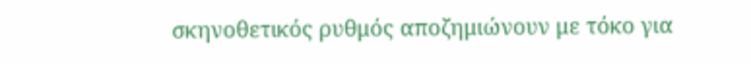σκηνοθετικός ρυθμός αποζημιώνουν με τόκο για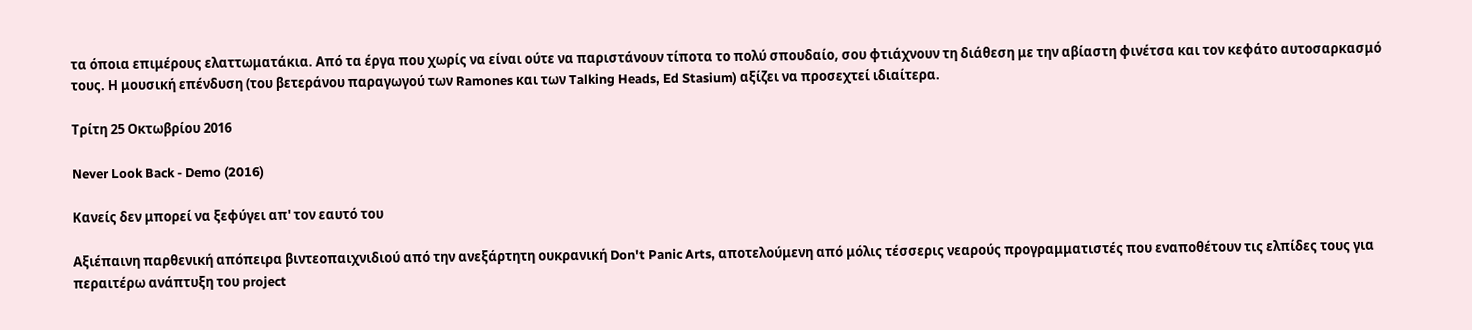τα όποια επιμέρους ελαττωματάκια. Από τα έργα που χωρίς να είναι ούτε να παριστάνουν τίποτα το πολύ σπουδαίο, σου φτιάχνουν τη διάθεση με την αβίαστη φινέτσα και τον κεφάτο αυτοσαρκασμό τους. Η μουσική επένδυση (του βετεράνου παραγωγού των Ramones και των Talking Heads, Ed Stasium) αξίζει να προσεχτεί ιδιαίτερα.

Τρίτη 25 Οκτωβρίου 2016

Never Look Back - Demo (2016)

Κανείς δεν μπορεί να ξεφύγει απ' τον εαυτό του

Αξιέπαινη παρθενική απόπειρα βιντεοπαιχνιδιού από την ανεξάρτητη ουκρανική Don't Panic Arts, αποτελούμενη από μόλις τέσσερις νεαρούς προγραμματιστές που εναποθέτουν τις ελπίδες τους για περαιτέρω ανάπτυξη του project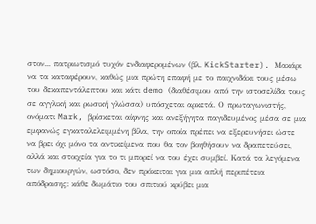στον... πατριωτισμό τυχόν ενδιαφερομένων (βλ. KickStarter). Μακάρι να τα καταφέρουν, καθώς μια πρώτη επαφή με το παιχνιδάκι τους μέσω του δεκαπεντάλεπτου και κάτι demo (διαθέσιμου από την ιστοσελίδα τους σε αγγλική και ρωσική γλώσσα) υπόσχεται αρκετά. Ο πρωταγωνιστής, ονόματι Mark, βρίσκεται αίφνης και ανεξήγητα παγιδευμένος μέσα σε μια εμφανώς εγκαταλελειμμένη βίλα, την οποία πρέπει να εξερευνήσει ώστε να βρει όχι μόνο τα αντικείμενα που θα τον βοηθήσουν να δραπετεύσει, αλλά και στοιχεία για το τι μπορεί να του έχει συμβεί. Κατά τα λεγόμενα των δημιουργών, ωστόσο, δεν πρόκειται για μια απλή περιπέτεια απόδρασης: κάθε δωμάτιο του σπιτιού κρύβει μια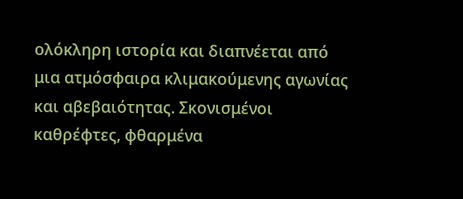ολόκληρη ιστορία και διαπνέεται από μια ατμόσφαιρα κλιμακούμενης αγωνίας και αβεβαιότητας. Σκονισμένοι καθρέφτες, φθαρμένα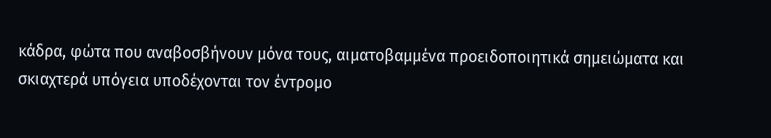κάδρα, φώτα που αναβοσβήνουν μόνα τους, αιματοβαμμένα προειδοποιητικά σημειώματα και σκιαχτερά υπόγεια υποδέχονται τον έντρομο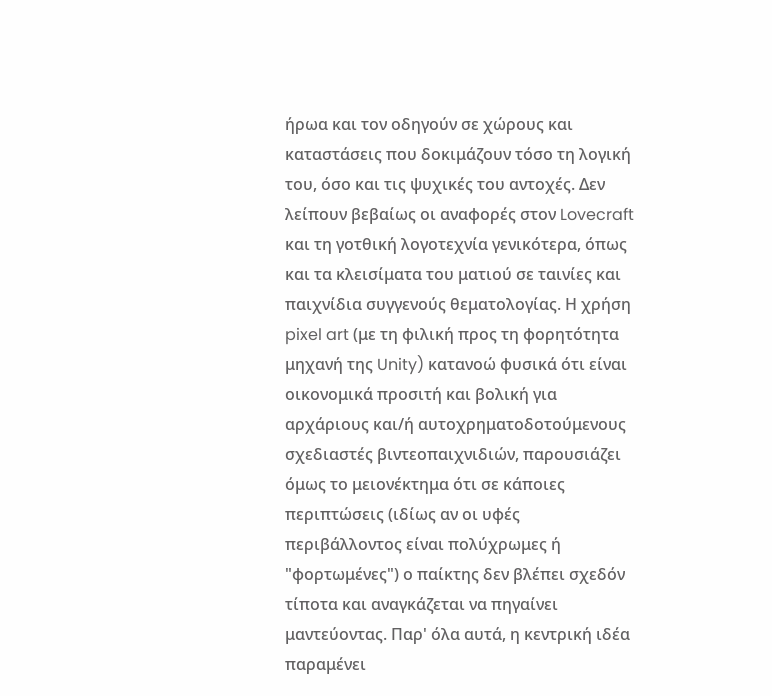ήρωα και τον οδηγούν σε χώρους και καταστάσεις που δοκιμάζουν τόσο τη λογική του, όσο και τις ψυχικές του αντοχές. Δεν λείπουν βεβαίως οι αναφορές στον Lovecraft και τη γοτθική λογοτεχνία γενικότερα, όπως και τα κλεισίματα του ματιού σε ταινίες και παιχνίδια συγγενούς θεματολογίας. Η χρήση pixel art (με τη φιλική προς τη φορητότητα μηχανή της Unity) κατανοώ φυσικά ότι είναι οικονομικά προσιτή και βολική για αρχάριους και/ή αυτοχρηματοδοτούμενους σχεδιαστές βιντεοπαιχνιδιών, παρουσιάζει όμως το μειονέκτημα ότι σε κάποιες περιπτώσεις (ιδίως αν οι υφές περιβάλλοντος είναι πολύχρωμες ή "φορτωμένες") ο παίκτης δεν βλέπει σχεδόν τίποτα και αναγκάζεται να πηγαίνει μαντεύοντας. Παρ' όλα αυτά, η κεντρική ιδέα παραμένει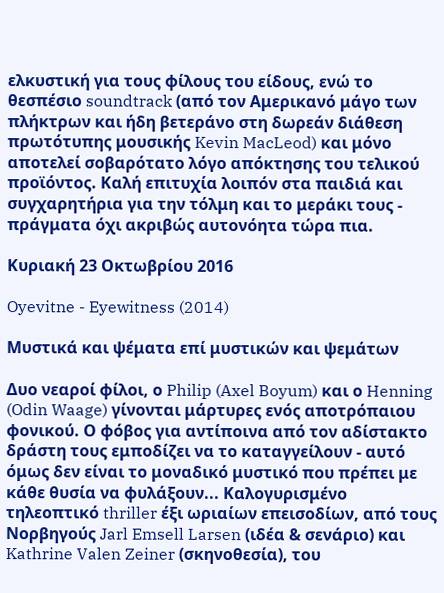ελκυστική για τους φίλους του είδους, ενώ το θεσπέσιο soundtrack (από τον Αμερικανό μάγο των πλήκτρων και ήδη βετεράνο στη δωρεάν διάθεση πρωτότυπης μουσικής Kevin MacLeod) και μόνο αποτελεί σοβαρότατο λόγο απόκτησης του τελικού προϊόντος. Καλή επιτυχία λοιπόν στα παιδιά και συγχαρητήρια για την τόλμη και το μεράκι τους - πράγματα όχι ακριβώς αυτονόητα τώρα πια.

Κυριακή 23 Οκτωβρίου 2016

Oyevitne - Eyewitness (2014)

Μυστικά και ψέματα επί μυστικών και ψεμάτων

Δυο νεαροί φίλοι, ο Philip (Axel Boyum) και ο Henning (Odin Waage) γίνονται μάρτυρες ενός αποτρόπαιου φονικού. Ο φόβος για αντίποινα από τον αδίστακτο δράστη τους εμποδίζει να το καταγγείλουν - αυτό όμως δεν είναι το μοναδικό μυστικό που πρέπει με κάθε θυσία να φυλάξουν... Καλογυρισμένο τηλεοπτικό thriller έξι ωριαίων επεισοδίων, από τους Νορβηγούς Jarl Emsell Larsen (ιδέα & σενάριο) και Kathrine Valen Zeiner (σκηνοθεσία), του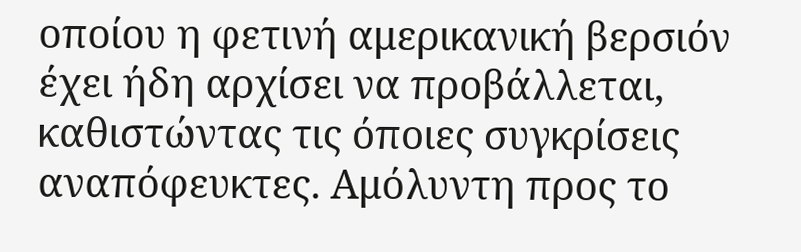οποίου η φετινή αμερικανική βερσιόν έχει ήδη αρχίσει να προβάλλεται, καθιστώντας τις όποιες συγκρίσεις αναπόφευκτες. Αμόλυντη προς το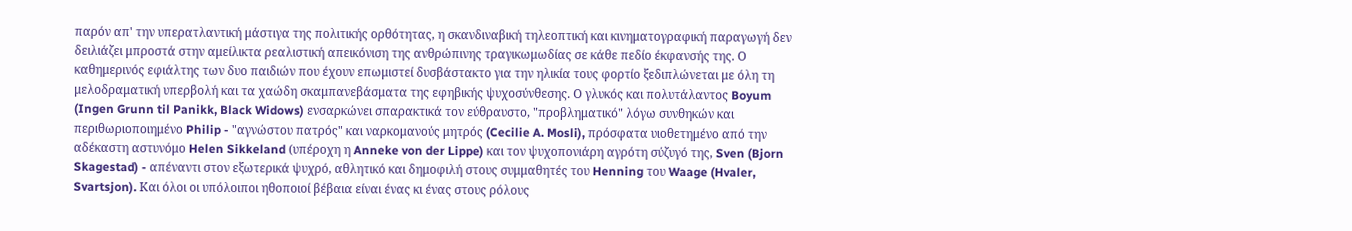παρόν απ' την υπερατλαντική μάστιγα της πολιτικής ορθότητας, η σκανδιναβική τηλεοπτική και κινηματογραφική παραγωγή δεν δειλιάζει μπροστά στην αμείλικτα ρεαλιστική απεικόνιση της ανθρώπινης τραγικωμωδίας σε κάθε πεδίο έκφανσής της. Ο καθημερινός εφιάλτης των δυο παιδιών που έχουν επωμιστεί δυσβάστακτο για την ηλικία τους φορτίο ξεδιπλώνεται με όλη τη μελοδραματική υπερβολή και τα χαώδη σκαμπανεβάσματα της εφηβικής ψυχοσύνθεσης. Ο γλυκός και πολυτάλαντος Boyum (Ingen Grunn til Panikk, Black Widows) ενσαρκώνει σπαρακτικά τον εύθραυστο, "προβληματικό" λόγω συνθηκών και περιθωριοποιημένο Philip - "αγνώστου πατρός" και ναρκομανούς μητρός (Cecilie A. Mosli), πρόσφατα υιοθετημένο από την αδέκαστη αστυνόμο Helen Sikkeland (υπέροχη η Anneke von der Lippe) και τον ψυχοπονιάρη αγρότη σύζυγό της, Sven (Bjorn Skagestad) - απέναντι στον εξωτερικά ψυχρό, αθλητικό και δημοφιλή στους συμμαθητές του Henning του Waage (Hvaler, Svartsjon). Και όλοι οι υπόλοιποι ηθοποιοί βέβαια είναι ένας κι ένας στους ρόλους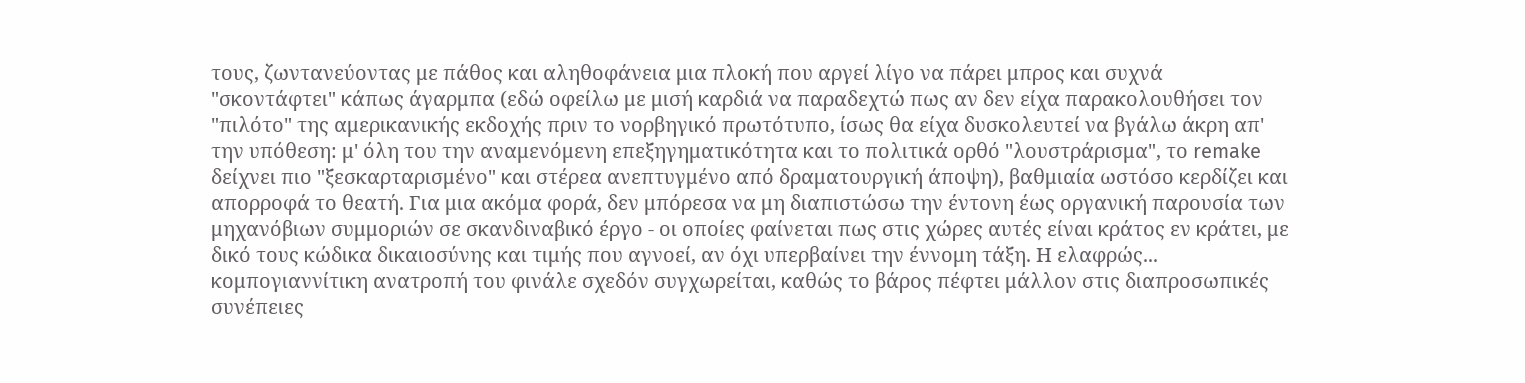τους, ζωντανεύοντας με πάθος και αληθοφάνεια μια πλοκή που αργεί λίγο να πάρει μπρος και συχνά "σκοντάφτει" κάπως άγαρμπα (εδώ οφείλω με μισή καρδιά να παραδεχτώ πως αν δεν είχα παρακολουθήσει τον "πιλότο" της αμερικανικής εκδοχής πριν το νορβηγικό πρωτότυπο, ίσως θα είχα δυσκολευτεί να βγάλω άκρη απ' την υπόθεση: μ' όλη του την αναμενόμενη επεξηγηματικότητα και το πολιτικά ορθό "λουστράρισμα", το remake δείχνει πιο "ξεσκαρταρισμένο" και στέρεα ανεπτυγμένο από δραματουργική άποψη), βαθμιαία ωστόσο κερδίζει και απορροφά το θεατή. Για μια ακόμα φορά, δεν μπόρεσα να μη διαπιστώσω την έντονη έως οργανική παρουσία των μηχανόβιων συμμοριών σε σκανδιναβικό έργο - οι οποίες φαίνεται πως στις χώρες αυτές είναι κράτος εν κράτει, με δικό τους κώδικα δικαιοσύνης και τιμής που αγνοεί, αν όχι υπερβαίνει την έννομη τάξη. Η ελαφρώς... κομπογιαννίτικη ανατροπή του φινάλε σχεδόν συγχωρείται, καθώς το βάρος πέφτει μάλλον στις διαπροσωπικές συνέπειες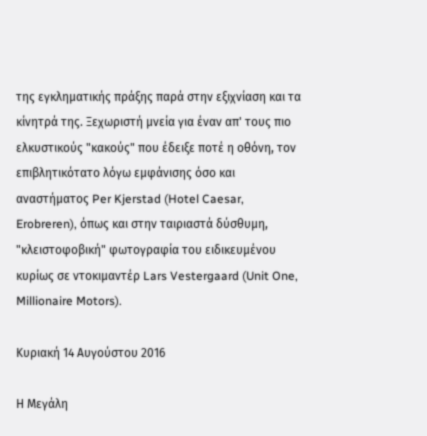της εγκληματικής πράξης παρά στην εξιχνίαση και τα κίνητρά της. Ξεχωριστή μνεία για έναν απ' τους πιο ελκυστικούς "κακούς" που έδειξε ποτέ η οθόνη, τον επιβλητικότατο λόγω εμφάνισης όσο και αναστήματος Per Kjerstad (Hotel Caesar, Erobreren), όπως και στην ταιριαστά δύσθυμη, "κλειστοφοβική" φωτογραφία του ειδικευμένου κυρίως σε ντοκιμαντέρ Lars Vestergaard (Unit One, Millionaire Motors).

Κυριακή 14 Αυγούστου 2016

Η Μεγάλη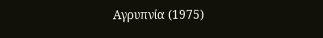Αγρυπνία (1975)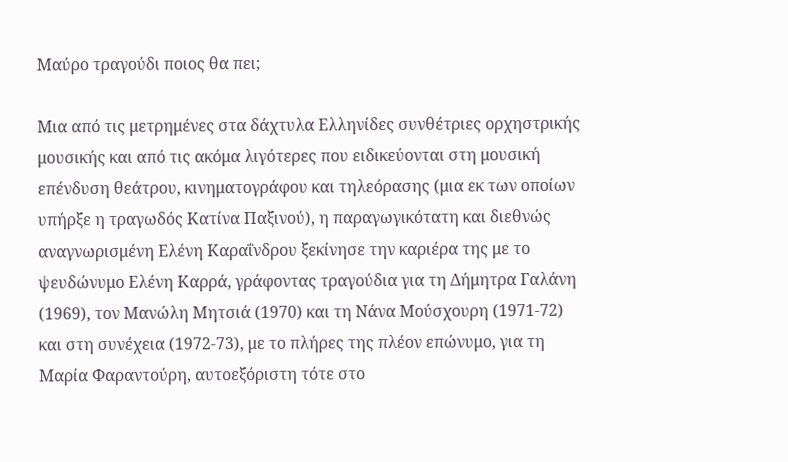Μαύρο τραγούδι ποιος θα πει;

Μια από τις μετρημένες στα δάχτυλα Ελληνίδες συνθέτριες ορχηστρικής μουσικής και από τις ακόμα λιγότερες που ειδικεύονται στη μουσική επένδυση θεάτρου, κινηματογράφου και τηλεόρασης (μια εκ των οποίων υπήρξε η τραγωδός Κατίνα Παξινού), η παραγωγικότατη και διεθνώς αναγνωρισμένη Ελένη Καραΐνδρου ξεκίνησε την καριέρα της με το ψευδώνυμο Ελένη Καρρά, γράφοντας τραγούδια για τη Δήμητρα Γαλάνη (1969), τον Μανώλη Μητσιά (1970) και τη Νάνα Μούσχουρη (1971-72) και στη συνέχεια (1972-73), με το πλήρες της πλέον επώνυμο, για τη Μαρία Φαραντούρη, αυτοεξόριστη τότε στο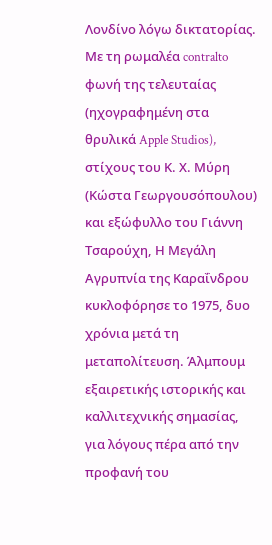Λονδίνο λόγω δικτατορίας. Με τη ρωμαλέα contralto φωνή της τελευταίας (ηχογραφημένη στα θρυλικά Apple Studios), στίχους του Κ. Χ. Μύρη (Κώστα Γεωργουσόπουλου) και εξώφυλλο του Γιάννη Τσαρούχη, Η Μεγάλη Αγρυπνία της Καραΐνδρου κυκλοφόρησε το 1975, δυο χρόνια μετά τη μεταπολίτευση. Άλμπουμ εξαιρετικής ιστορικής και καλλιτεχνικής σημασίας, για λόγους πέρα από την προφανή του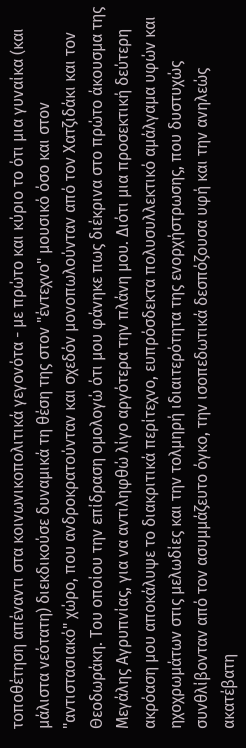τοποθέτηση απέναντι στα κοινωνικοπολιτικά γεγονότα - με πρώτο και κύριο το ότι μια γυναίκα (και μάλιστα νεότατη) διεκδικούσε δυναμικά τη θέση της στον "έντεχνο" μουσικό όσο και στον "αντιστασιακό" χώρο, που ανδροκρατούνταν και σχεδόν μονοπωλούνταν από τον Χατζιδάκι και τον Θεοδωράκη. Του οποίου την επίδραση ομολογώ ότι μου φάνηκε πως διέκρινα στο πρώτο άκουσμα της Μεγάλης Αγρυπνίας, για να αντιληφθώ λίγο αργότερα την πλάνη μου. Διότι μια προσεκτική δεύτερη ακρόαση μου αποκάλυψε το διακριτικά περίτεχνο, ευπρόσδεκτα πολυσυλλεκτικό αμάλγαμα υφών και ηχοχρωμάτων στις μελωδίες και την τολμηρή ιδιαιτερότητα της ενορχήστρωσης, που δυστυχώς συνθλίβονταν από τον ασυμμάζευτο όγκο, την ισοπεδωτικά δεσπόζουσα υφή και την ανηλεώς ακατέβατη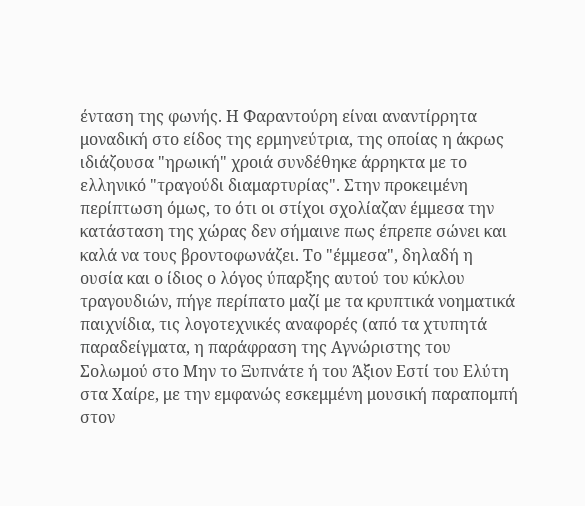ένταση της φωνής. Η Φαραντούρη είναι αναντίρρητα μοναδική στο είδος της ερμηνεύτρια, της οποίας η άκρως ιδιάζουσα "ηρωική" χροιά συνδέθηκε άρρηκτα με το ελληνικό "τραγούδι διαμαρτυρίας". Στην προκειμένη περίπτωση όμως, το ότι οι στίχοι σχολίαζαν έμμεσα την κατάσταση της χώρας δεν σήμαινε πως έπρεπε σώνει και καλά να τους βροντοφωνάζει. Το "έμμεσα", δηλαδή η ουσία και ο ίδιος ο λόγος ύπαρξης αυτού του κύκλου τραγουδιών, πήγε περίπατο μαζί με τα κρυπτικά νοηματικά παιχνίδια, τις λογοτεχνικές αναφορές (από τα χτυπητά παραδείγματα, η παράφραση της Αγνώριστης του Σολωμού στο Μην το Ξυπνάτε ή του Άξιον Εστί του Ελύτη στα Χαίρε, με την εμφανώς εσκεμμένη μουσική παραπομπή στον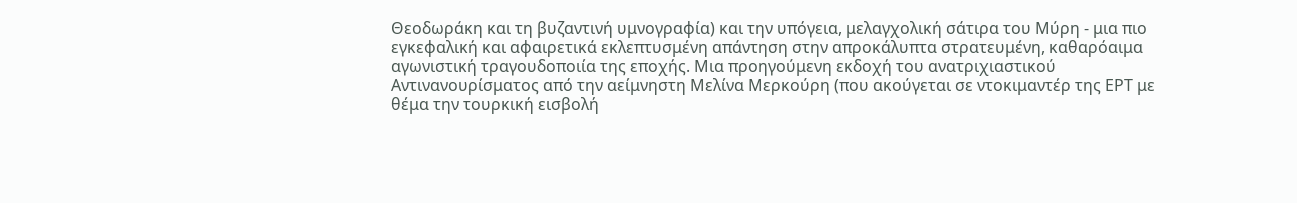Θεοδωράκη και τη βυζαντινή υμνογραφία) και την υπόγεια, μελαγχολική σάτιρα του Μύρη - μια πιο εγκεφαλική και αφαιρετικά εκλεπτυσμένη απάντηση στην απροκάλυπτα στρατευμένη, καθαρόαιμα αγωνιστική τραγουδοποιία της εποχής. Μια προηγούμενη εκδοχή του ανατριχιαστικού Αντινανουρίσματος από την αείμνηστη Μελίνα Μερκούρη (που ακούγεται σε ντοκιμαντέρ της ΕΡΤ με θέμα την τουρκική εισβολή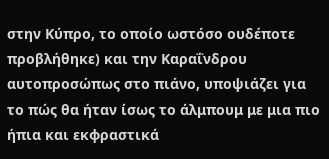στην Κύπρο, το οποίο ωστόσο ουδέποτε προβλήθηκε) και την Καραΐνδρου αυτοπροσώπως στο πιάνο, υποψιάζει για το πώς θα ήταν ίσως το άλμπουμ με μια πιο ήπια και εκφραστικά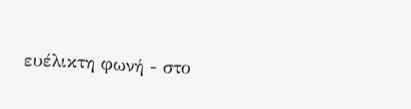ευέλικτη φωνή - στο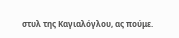στυλ της Καγιαλόγλου, ας πούμε.